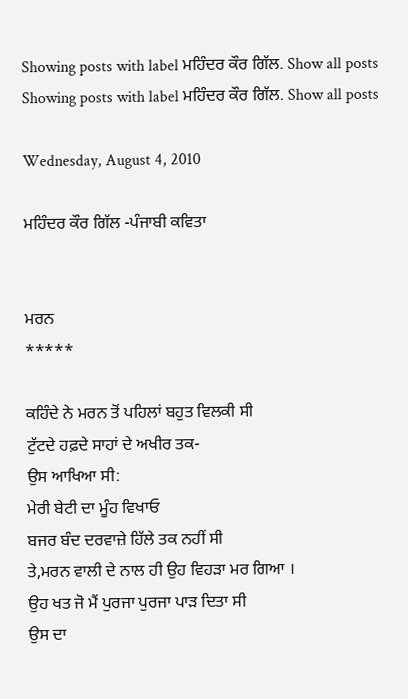Showing posts with label ਮਹਿੰਦਰ ਕੌਰ ਗਿੱਲ. Show all posts
Showing posts with label ਮਹਿੰਦਰ ਕੌਰ ਗਿੱਲ. Show all posts

Wednesday, August 4, 2010

ਮਹਿੰਦਰ ਕੌਰ ਗਿੱਲ -ਪੰਜਾਬੀ ਕਵਿਤਾ


ਮਰਨ
*****

ਕਹਿੰਦੇ ਨੇ ਮਰਨ ਤੋਂ ਪਹਿਲਾਂ ਬਹੁਤ ਵਿਲਕੀ ਸੀ
ਟੁੱਟਦੇ ਹਫ਼ਦੇ ਸਾਹਾਂ ਦੇ ਅਖੀਰ ਤਕ-
ਉਸ ਆਖਿਆ ਸੀ:
ਮੇਰੀ ਬੇਟੀ ਦਾ ਮੂੰਹ ਵਿਖਾਓ
ਬਜਰ ਬੰਦ ਦਰਵਾਜ਼ੇ ਹਿੱਲੇ ਤਕ ਨਹੀਂ ਸੀ
ਤੇ,ਮਰਨ ਵਾਲੀ ਦੇ ਨਾਲ ਹੀ ਉਹ ਵਿਹੜਾ ਮਰ ਗਿਆ ।
ਉਹ ਖਤ ਜੋ ਮੈਂ ਪੁਰਜਾ ਪੁਰਜਾ ਪਾੜ ਦਿਤਾ ਸੀ
ਉਸ ਦਾ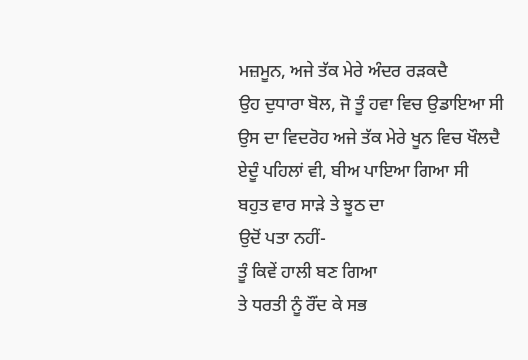ਮਜ਼ਮੂਨ, ਅਜੇ ਤੱਕ ਮੇਰੇ ਅੰਦਰ ਰੜਕਦੈ
ਉਹ ਦੁਧਾਰਾ ਬੋਲ, ਜੋ ਤੂੰ ਹਵਾ ਵਿਚ ਉਡਾਇਆ ਸੀ
ਉਸ ਦਾ ਵਿਦਰੋਹ ਅਜੇ ਤੱਕ ਮੇਰੇ ਖੂਨ ਵਿਚ ਖੌਲਦੈ
ਏਦੂੰ ਪਹਿਲਾਂ ਵੀ, ਬੀਅ ਪਾਇਆ ਗਿਆ ਸੀ
ਬਹੁਤ ਵਾਰ ਸਾੜੇ ਤੇ ਝੂਠ ਦਾ
ਉਦੋਂ ਪਤਾ ਨਹੀਂ-
ਤੂੰ ਕਿਵੇਂ ਹਾਲੀ ਬਣ ਗਿਆ
ਤੇ ਧਰਤੀ ਨੂੰ ਰੌਂਦ ਕੇ ਸਭ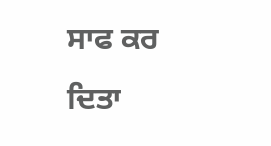ਸਾਫ ਕਰ ਦਿਤਾ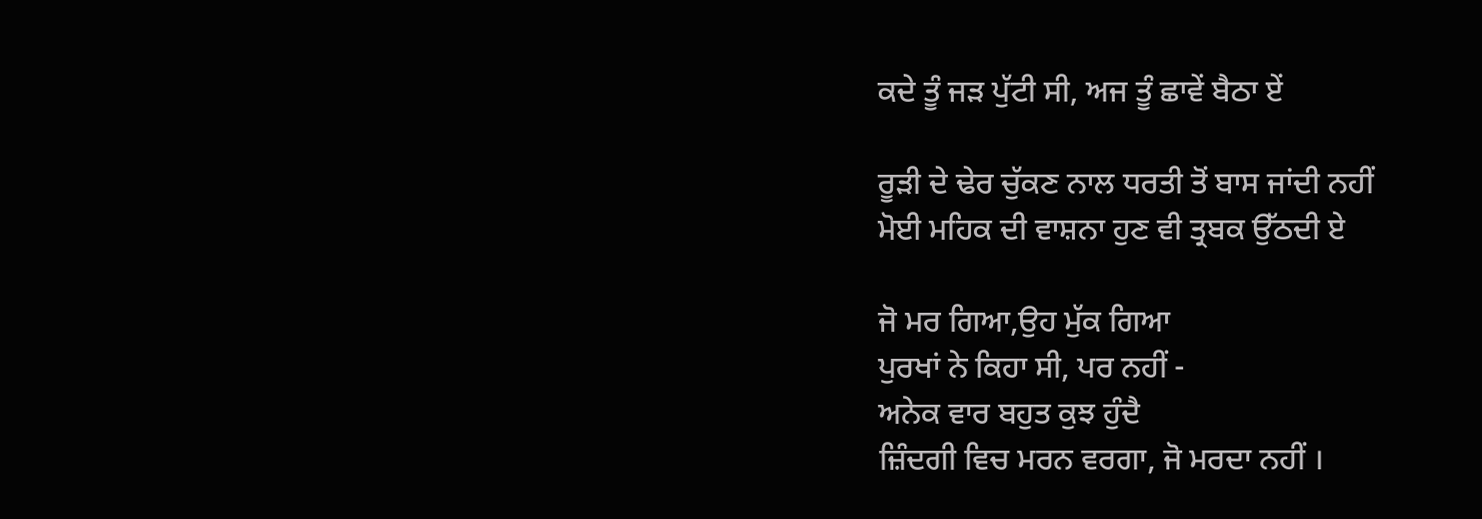ਕਦੇ ਤੂੰ ਜੜ ਪੁੱਟੀ ਸੀ, ਅਜ ਤੂੰ ਛਾਵੇਂ ਬੈਠਾ ਏਂ

ਰੂੜੀ ਦੇ ਢੇਰ ਚੁੱਕਣ ਨਾਲ ਧਰਤੀ ਤੋਂ ਬਾਸ ਜਾਂਦੀ ਨਹੀਂ
ਮੋਈ ਮਹਿਕ ਦੀ ਵਾਸ਼ਨਾ ਹੁਣ ਵੀ ਤ੍ਰਬਕ ਉੱਠਦੀ ਏ

ਜੋ ਮਰ ਗਿਆ,ਉਹ ਮੁੱਕ ਗਿਆ
ਪੁਰਖਾਂ ਨੇ ਕਿਹਾ ਸੀ, ਪਰ ਨਹੀਂ -
ਅਨੇਕ ਵਾਰ ਬਹੁਤ ਕੁਝ ਹੁੰਦੈ
ਜ਼ਿੰਦਗੀ ਵਿਚ ਮਰਨ ਵਰਗਾ, ਜੋ ਮਰਦਾ ਨਹੀਂ ।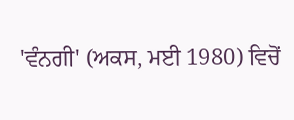'ਵੰਨਗੀ' (ਅਕਸ, ਮਈ 1980) ਵਿਚੋਂ